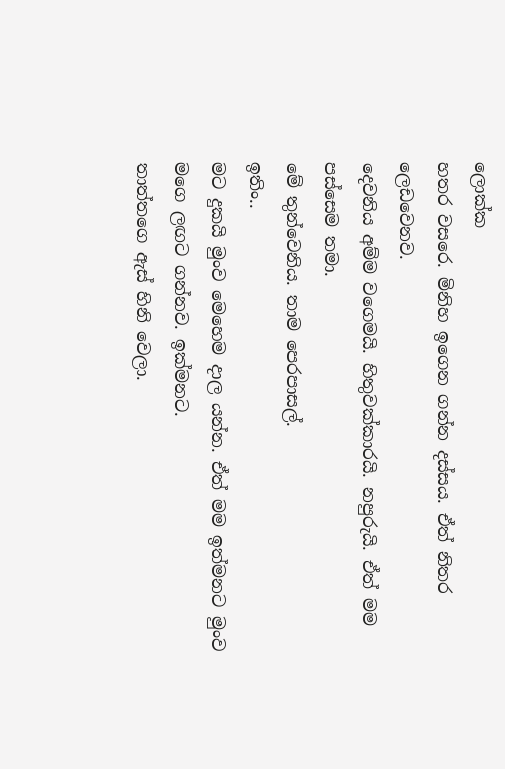ලොක්ක
හතර වසරෙ. මිනිහ ඉගෙන ගන්න දස්සය. ඒත් නිතර ලෙඩවෙනව.
දෙවනිය අම්ම වගෙමයි. හිතුවක්කාරයි. නපුරුයි. ඒත් මම
පස්සෙම තමා.
මේ තුන්වෙනිය. තාම පෙරපාසල්.
ඉතිං..
මට දුකයි මුංව මෙහෙම දාල යන්න. ඒත් මම ඉත්මනට මුංව මගෙ ලඟට ගන්නව. ඉක්මනට.
තාත්තගෙ ඇස් හිනි වෙලා.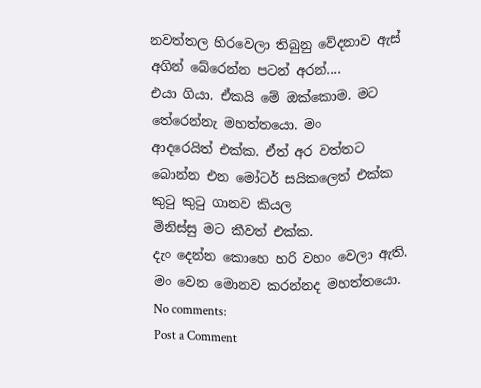නවත්තල හිරවෙලා තිබුනු වේදනාව ඇස්
අගින් බේරෙන්න පටන් අරන්....
එයා ගියා. ඒකයි මේ ඔක්කොම. මට තේරෙන්නැ මහත්තයො. මං
ආදරෙයිත් එක්ක. ඒත් අර වත්තට බොන්න එන මෝටර් සයිකලෙත් එක්ක කුටු කුටු ගානව කියල
මිනිස්සු මට කීවත් එක්ක.
දැං දෙන්න කොහෙ හරි වහං වෙලා ඇති.
මං වෙන මොනව කරන්නද මහත්තයො.
No comments:
Post a Comment